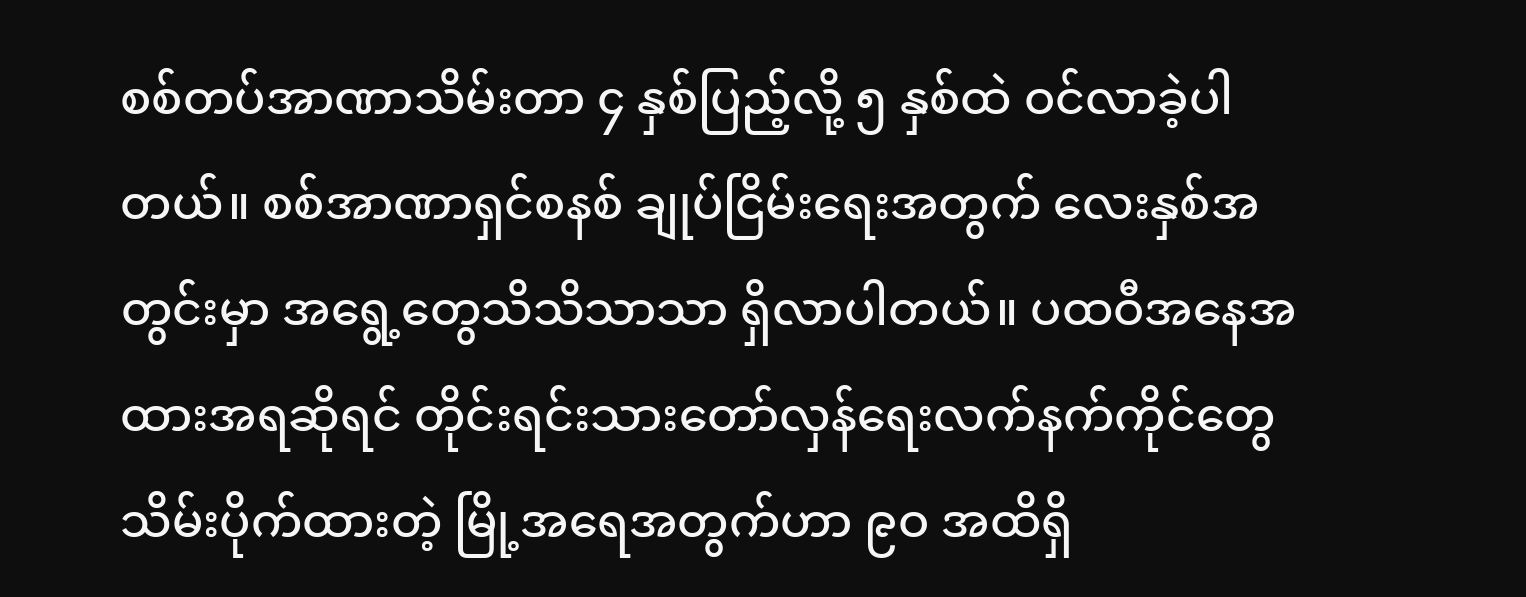စစ်တပ်အာဏာသိမ်းတာ ၄ နှစ်ပြည့်လို့ ၅ နှစ်ထဲ ဝင်လာခဲ့ပါတယ်။ စစ်အာဏာရှင်စနစ် ချုပ်ငြိမ်းရေးအတွက် လေးနှစ်အတွင်းမှာ အရွေ့တွေသိသိသာသာ ရှိလာပါတယ်။ ပထဝီအနေအထားအရဆိုရင် တိုင်းရင်းသားတော်လှန်ရေးလက်နက်ကိုင်တွေ သိမ်းပိုက်ထားတဲ့ မြို့အရေအတွက်ဟာ ၉ဝ အထိရှိ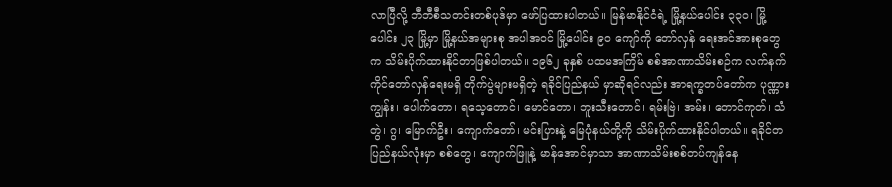လာပြီလို့ ဘီဘီစီသတင်းတစ်ပုဒ်မှာ ဖော်ပြထားပါတယ်။ မြန်မာနိုင်ငံရဲ့ မြို့နယ်ပေါင်း ၃၃၀၊ မြို့ပေါင်း ၂၃ မြို့မှာ မြို့နယ်အများစု အပါအဝင် မြို့ပေါင်း ၉ဝ ကျော်ကို တော်လှန် ရေးအင်အားစုတွေက သိမ်းပိုက်ထားနိုင်တာဖြစ်ပါတယ်။ ၁၉၆၂ ခုနှစ် ပထမအကြိမ် စစ်အာဏာသိမ်းစဉ်က လက်နက်ကိုင်တော်လှန်ရေးမရှိ တိုက်ပွဲများမရှိတဲ့ ရခိုင်ပြည်နယ် မှာဆိုရင်လည်း အာရက္ခတပ်တော်က ပုဏ္ဏားကျွန်း၊ ပေါက်တော၊ ရသေ့တောင်၊ မောင်တော၊ ဘူးသီးတောင်၊ ရမ်းဗြဲ၊ အမ်း၊ တောင်ကုတ်၊ သံတွဲ၊ ဂွ၊ မြောက်ဦး၊ ကျောက်တော်၊ မင်းပြားနဲ့ မြေပုံနယ်တို့ကို သိမ်းပိုက်ထားနိုင်ပါတယ်။ ရခိုင်တပြည်နယ်လုံးမှာ စစ်တွေ၊ ကျောက်ဖြူနဲ့ မာန်အောင်မှာသာ အာဏာသိမ်းစစ်တပ်ကျန်နေ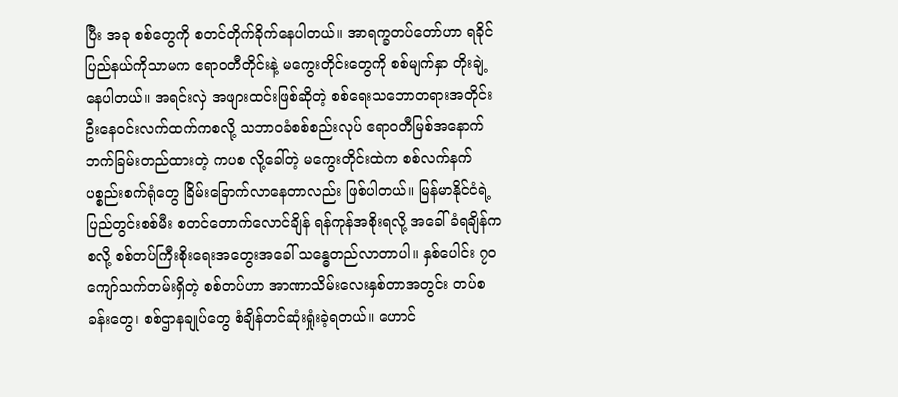ပြီး အခု စစ်တွေကို စတင်တိုက်ခိုက်နေပါတယ်။ အာရက္ခတပ်တော်ဟာ ရခိုင်ပြည်နယ်ကိုသာမက ဧရာဝတီတိုင်းနဲ့ မကွေးတိုင်းတွေကို စစ်မျက်နှာ တိုးချဲ့နေပါတယ်။ အရင်းလှဲ အဖျားထင်းဖြစ်ဆိုတဲ့ စစ်ရေးသဘောတရားအတိုင်း ဦးနေဝင်းလက်ထက်ကစလို့ သဘာဝခံစစ်စည်းလုပ် ဧရာ၀တီမြစ်အနောက်ဘက်ခြမ်းတည်ထားတဲ့ ကပစ လို့ခေါ်တဲ့ မကွေးတိုင်းထဲက စစ်လက်နက်ပစ္စည်းစက်ရုံတွေ ခြိမ်းခြောက်လာနေတာလည်း ဖြစ်ပါတယ်။ မြန်မာနိုင်ငံရဲ့ ပြည်တွင်းစစ်မီး စတင်တောက်လောင်ချိန် ရန်ကုန်အစိုးရလို့ အခေါ် ခံရချိန်ကစလို့ စစ်တပ်ကြီးစိုးရေးအတွေးအခေါ် သန္ဓေတည်လာတာပါ။ နှစ်ပေါင်း ၇၀ ကျော်သက်တမ်းရှိတဲ့ စစ်တပ်ဟာ အာဏာသိမ်းလေးနှစ်တာအတွင်း တပ်စခန်းတွေ၊ စစ်ဌာနချုပ်တွေ စံချိန်တင်ဆုံးရှုံးခဲ့ရတယ်။ ဟောင်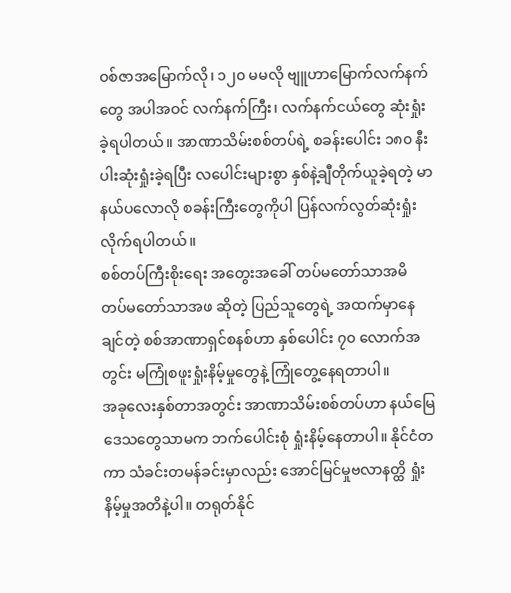ဝစ်ဇာအမြောက်လို၊ ၁၂၀ မမလို ဗျူဟာမြောက်လက်နက်တွေ အပါအဝင် လက်နက်ကြီး၊ လက်နက်ငယ်တွေ ဆုံးရှုံးခဲ့ရပါတယ်။ အာဏာသိမ်းစစ်တပ်ရဲ့ စခန်းပေါင်း ၁၈၀ နီးပါးဆုံးရှုံးခဲ့ရပြီး လပေါင်းများစွာ နှစ်နဲ့ချီတိုက်ယူခဲ့ရတဲ့ မာနယ်ပလောလို စခန်းကြီးတွေကိုပါ ပြန်လက်လွတ်ဆုံးရှုံး လိုက်ရပါတယ်။
စစ်တပ်ကြီးစိုးရေး အတွေးအခေါ် တပ်မတော်သာအမိ တပ်မတော်သာအဖ ဆိုတဲ့ ပြည်သူတွေရဲ့ အထက်မှာနေချင်တဲ့ စစ်အာဏာရှင်စနစ်ဟာ နှစ်ပေါင်း ၇၀ လောက်အတွင်း မကြုံစဖူးရှုံးနိမ့်မှုတွေနဲ့ ကြုံတွေ့နေရတာပါ။
အခုလေးနှစ်တာအတွင်း အာဏာသိမ်းစစ်တပ်ဟာ နယ်မြေဒေသတွေသာမက ဘက်ပေါင်းစုံ ရှုံးနိမ့်နေတာပါ။ နိုင်ငံတကာ သံခင်းတမန်ခင်းမှာလည်း အောင်မြင်မှုဗလာနတ္ထိ ရှုံးနိမ့်မှုအတိနဲ့ပါ။ တရုတ်နိုင်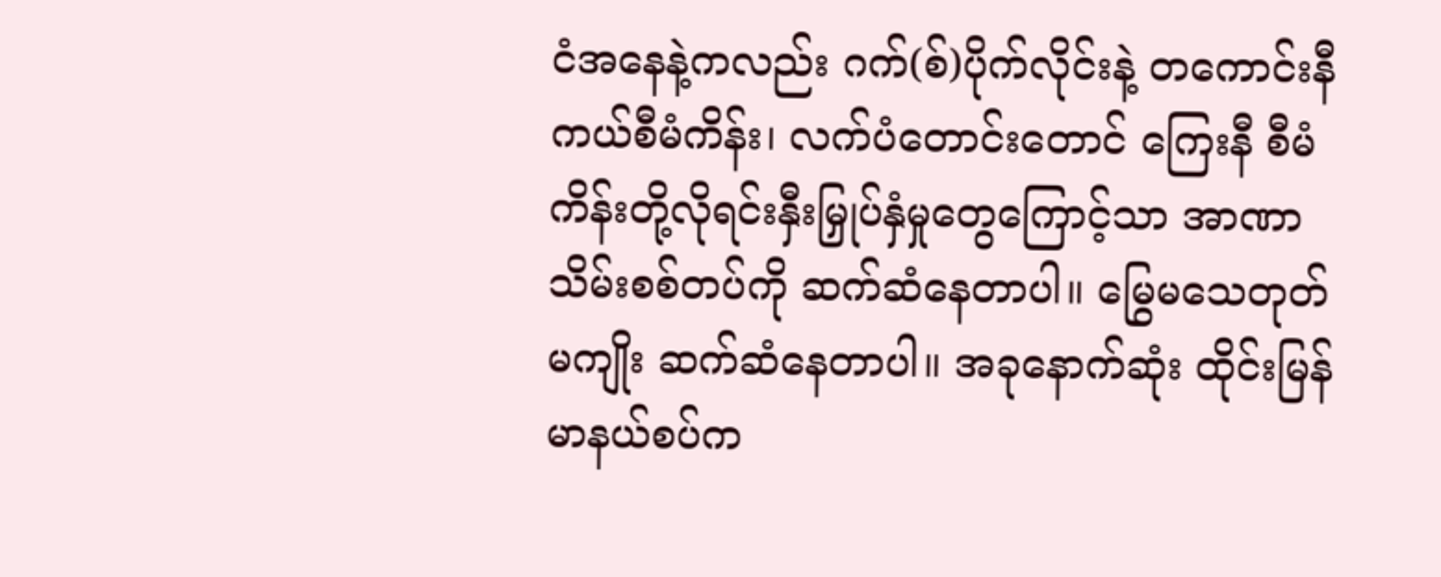ငံအနေနဲ့ကလည်း ဂက်(စ်)ပိုက်လိုင်းနဲ့ တကောင်းနီကယ်စီမံကိန်း၊ လက်ပံတောင်းတောင် ကြေးနီ စီမံကိန်းတို့လိုရင်းနှီးမြှုပ်နှံမှုတွေကြောင့်သာ အာဏာသိမ်းစစ်တပ်ကို ဆက်ဆံနေတာပါ။ မြွေမသေတုတ်မကျိုး ဆက်ဆံနေတာပါ။ အခုနောက်ဆုံး ထိုင်းမြန်မာနယ်စပ်က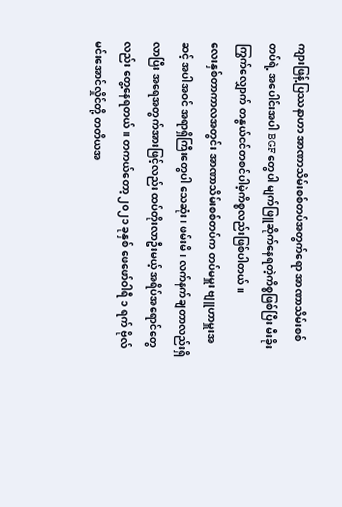ကျားဖြန့်ပြဿနာဟာ အာဏာသိမ်းစစ်တပ်အတွက်ရော အာဏာသိမ်းစစ်တပ်ရဲ့ အပေါင်းအပါ BGF တွေပါ မျက်ဖြူဆိုက်နေရတဲ့ကိစ္စဖြစ်ပြီး မီးခိုးကြွက်လျှောက် တနွယ်ငင်တစင်ပါမဲ့ကိစ္စလည်းဖြစ်ပါတယ်။
လေးနှစ်တာကာလအတွင်း အာဏာသိမ်းစစ်တပ်က တပ်မမှူး ဗျူဟာမှူးအဆင့် အပါအဝင် အရာရှိကြီးတွေပါ သေဆုံး၊ ဖမ်းမိ၊ လက်နက်ချတာလည်းရှိလာပြီး အရေအတွက်အားဖြင့်လည်း ထပ်တိုးလာဦးမယ့် အရိပ်အရောင်တွေလည်း တွေ့နေရတယ်။ တကယ်တော့ ၂၀၂၁ ခုနှစ် ဖေဖော်ဝါရီ ၁ ရက် ဗိုလ်မင်းအောင်လှိုင်တို့ တတိယအ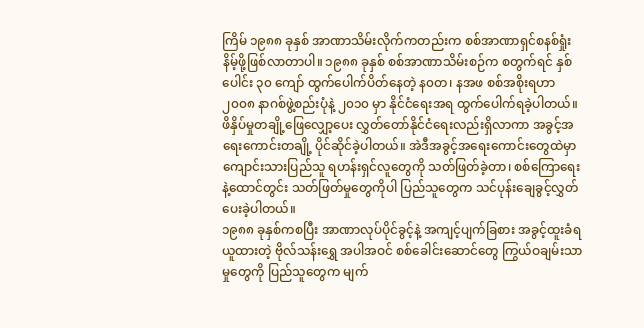ကြိမ် ၁၉၈၈ ခုနှစ် အာဏာသိမ်းလိုက်ကတည်းက စစ်အာဏာရှင်စနစ်ရှုံးနိမ့်ဖို့ဖြစ်လာတာပါ။ ၁၉၈၈ ခုနှစ် စစ်အာဏာသိမ်းစဉ်က စတွက်ရင် နှစ်ပေါင်း ၃၀ ကျော် ထွက်ပေါက်ပိတ်နေတဲ့ န၀တ၊ နအဖ စစ်အစိုးရဟာ ၂၀၀၈ နာဂစ်ဖွဲ့စည်းပုံနဲ့ ၂၀၁၀ မှာ နိုင်ငံရေးအရ ထွက်ပေါက်ရခဲ့ပါတယ်။ ဖိနှိပ်မှုတချို့ဖြေလျှော့ပေး လွှတ်တော်နိုင်ငံရေးလည်းရှိလာကာ အခွင့်အရေးကောင်းတချို့ ပိုင်ဆိုင်ခဲ့ပါတယ်။ အဲဒီအခွင့်အရေးကောင်းတွေထဲမှာ ကျောင်းသားပြည်သူ ရဟန်းရှင်လူတွေကို သတ်ဖြတ်ခဲ့တာ၊ စစ်ကြောရေးနဲ့ထောင်တွင်း သတ်ဖြတ်မှုတွေကိုပါ ပြည်သူတွေက သင်ပုန်းချေခွင့်လွှတ်ပေးခဲ့ပါတယ်။
၁၉၈၈ ခုနှစ်ကစပြီး အာဏာလုပ်ပိုင်ခွင့်နဲ့ အကျင့်ပျက်ခြစား အခွင့်ထူးခံရယူထားတဲ့ ဗိုလ်သန်းရွှေ အပါအဝင် စစ်ခေါင်းဆောင်တွေ ကြွယ်ဝချမ်းသာမှုတွေကို ပြည်သူတွေက မျက်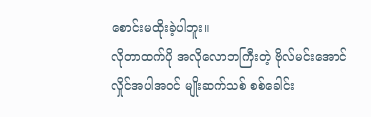စောင်းမထိုးခဲ့ပါဘူး။
လိုတာထက်ပို အလိုလောဘကြီးတဲ့ ဗိုလ်မင်းအောင်လှိုင်အပါအဝင် မျိုးဆက်သစ် စစ်ခေါင်း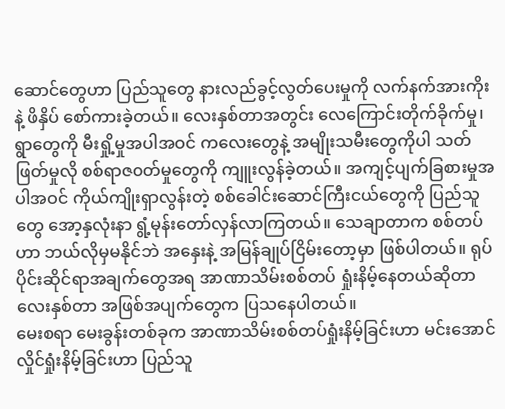ဆောင်တွေဟာ ပြည်သူတွေ နားလည်ခွင့်လွတ်ပေးမှုကို လက်နက်အားကိုးနဲ့ ဖိနှိပ် စော်ကားခဲ့တယ်။ လေးနှစ်တာအတွင်း လေကြောင်းတိုက်ခိုက်မှု၊ ရွာတွေကို မီးရှို့မှုအပါအဝင် ကလေးတွေနဲ့ အမျိုးသမီးတွေကိုပါ သတ်ဖြတ်မှုလို စစ်ရာဇ၀တ်မှုတွေကို ကျူးလွန်ခဲ့တယ်။ အကျင့်ပျက်ခြစားမှုအပါအဝင် ကိုယ်ကျိုးရှာလွန်းတဲ့ စစ်ခေါင်းဆောင်ကြီးငယ်တွေကို ပြည်သူတွေ အော့နှလုံးနာ ရွံ့မုန်းတော်လှန်လာကြတယ်။ သေချာတာက စစ်တပ်ဟာ ဘယ်လိုမှမနိုင်ဘဲ အနှေးနဲ့ အမြန်ချုပ်ငြိမ်းတော့မှာ ဖြစ်ပါတယ်။ ရုပ်ပိုင်းဆိုင်ရာအချက်တွေအရ အာဏာသိမ်းစစ်တပ် ရှုံးနိမ့်နေတယ်ဆိုတာ လေးနှစ်တာ အဖြစ်အပျက်တွေက ပြသနေပါတယ်။
မေးစရာ မေးခွန်းတစ်ခုက အာဏာသိမ်းစစ်တပ်ရှုံးနိမ့်ခြင်းဟာ မင်းအောင်လှိုင်ရှုံးနိမ့်ခြင်းဟာ ပြည်သူ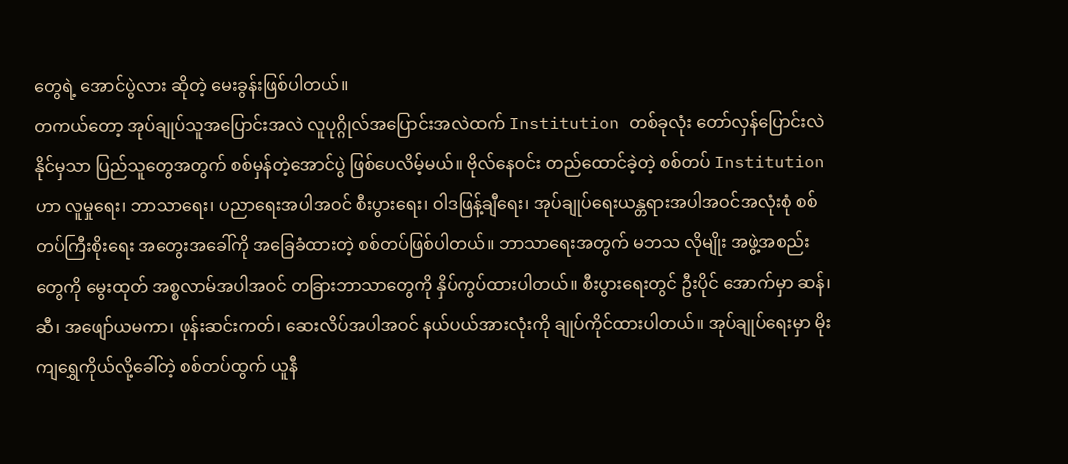တွေရဲ့ အောင်ပွဲလား ဆိုတဲ့ မေးခွန်းဖြစ်ပါတယ်။
တကယ်တော့ အုပ်ချုပ်သူအပြောင်းအလဲ လူပုဂ္ဂိုလ်အပြောင်းအလဲထက် Institution တစ်ခုလုံး တော်လှန်ပြောင်းလဲ နိုင်မှသာ ပြည်သူတွေအတွက် စစ်မှန်တဲ့အောင်ပွဲ ဖြစ်ပေလိမ့်မယ်။ ဗိုလ်နေဝင်း တည်ထောင်ခဲ့တဲ့ စစ်တပ် Institution ဟာ လူမှုရေး၊ ဘာသာရေး၊ ပညာရေးအပါအဝင် စီးပွားရေး၊ ဝါဒဖြန့်ချီရေး၊ အုပ်ချုပ်ရေးယန္တရားအပါအဝင်အလုံးစုံ စစ်တပ်ကြီးစိုးရေး အတွေးအခေါ်ကို အခြေခံထားတဲ့ စစ်တပ်ဖြစ်ပါတယ်။ ဘာသာရေးအတွက် မဘသ လိုမျိုး အဖွဲ့အစည်းတွေကို မွေးထုတ် အစ္စလာမ်အပါအဝင် တခြားဘာသာတွေကို နှိပ်ကွပ်ထားပါတယ်။ စီးပွားရေးတွင် ဦးပိုင် အောက်မှာ ဆန်၊ ဆီ၊ အဖျော်ယမကာ၊ ဖုန်းဆင်းကတ်၊ ဆေးလိပ်အပါအဝင် နယ်ပယ်အားလုံးကို ချုပ်ကိုင်ထားပါတယ်။ အုပ်ချုပ်ရေးမှာ မိုးကျရွှေကိုယ်လို့ခေါ်တဲ့ စစ်တပ်ထွက် ယူနီ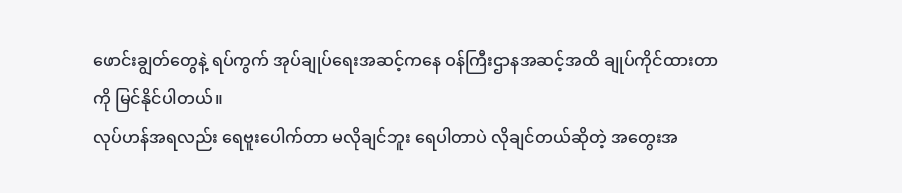ဖောင်းချွတ်တွေနဲ့ ရပ်ကွက် အုပ်ချုပ်ရေးအဆင့်ကနေ ဝန်ကြီးဌာနအဆင့်အထိ ချုပ်ကိုင်ထားတာကို မြင်နိုင်ပါတယ်။
လုပ်ဟန်အရလည်း ရေဗူးပေါက်တာ မလိုချင်ဘူး ရေပါတာပဲ လိုချင်တယ်ဆိုတဲ့ အတွေးအ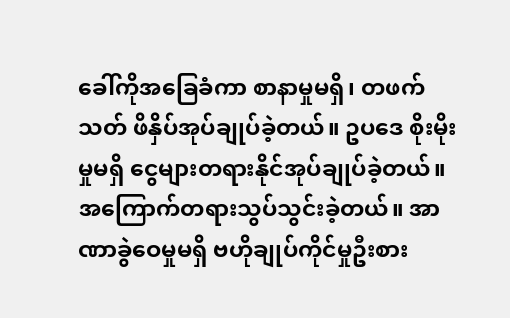ခေါ်ကိုအခြေခံကာ စာနာမှုမရှိ၊ တဖက်သတ် ဖိနှိပ်အုပ်ချုပ်ခဲ့တယ်။ ဥပဒေ စိုးမိုးမှုမရှိ ငွေများတရားနိုင်အုပ်ချုပ်ခဲ့တယ်။ အကြောက်တရားသွပ်သွင်းခဲ့တယ်။ အာဏာခွဲဝေမှုမရှိ ဗဟိုချုပ်ကိုင်မှုဦးစား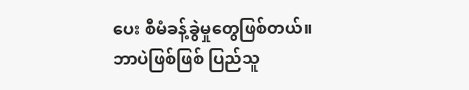ပေး စီမံခန့်ခွဲမှုတွေဖြစ်တယ်။
ဘာပဲဖြစ်ဖြစ် ပြည်သူ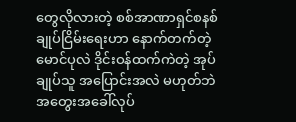တွေလိုလားတဲ့ စစ်အာဏာရှင်စနစ်ချုပ်ငြိမ်းရေးဟာ နောက်တက်တဲ့ မောင်ပုလဲ ဒိုင်းဝန်ထက်ကဲတဲ့ အုပ်ချုပ်သူ အပြောင်းအလဲ မဟုတ်ဘဲ အတွေးအခေါ်လုပ်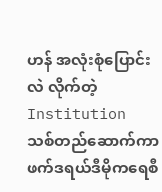ဟန် အလုံးစုံပြောင်းလဲ လိုက်တဲ့ Institution သစ်တည်ဆောက်ကာ ဖက်ဒရယ်ဒီမိုကရေစီ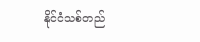နိုင်ငံသစ်တည်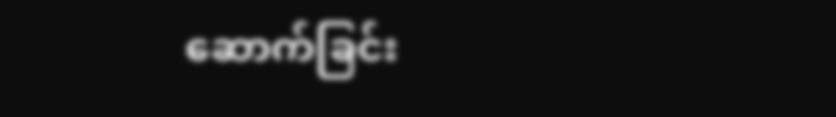ဆောက်ခြင်း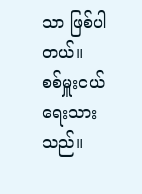သာ ဖြစ်ပါတယ်။
စစ်မှူးငယ် ရေးသားသည်။